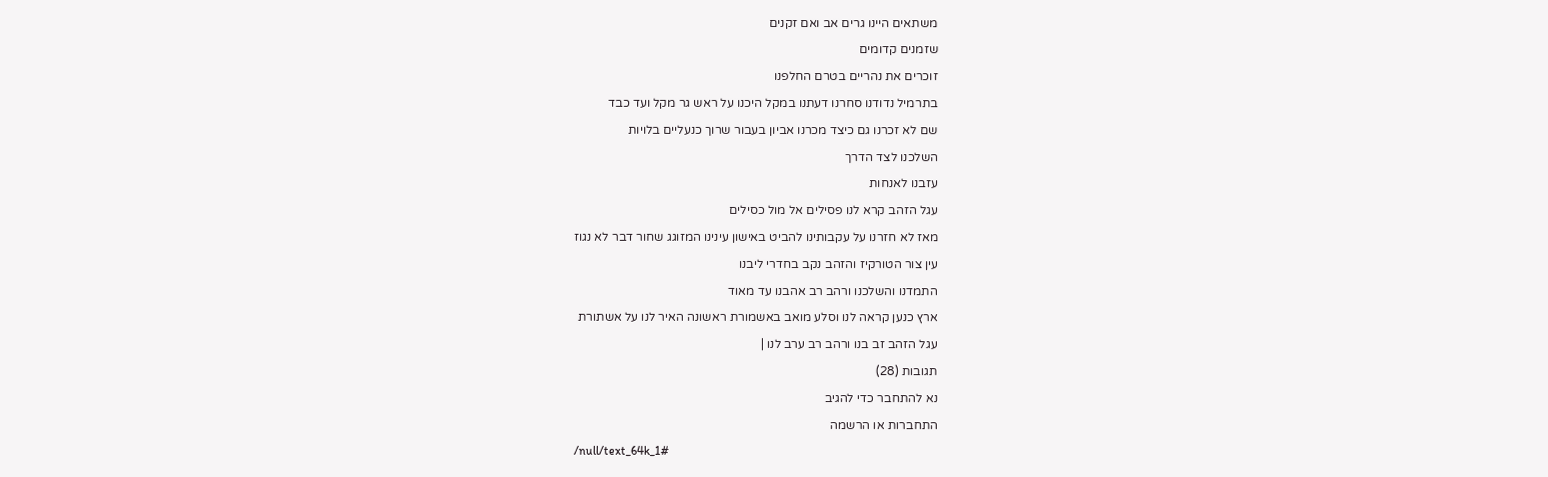משתאים היינו גרים אב ואם זקנים
שזמנים קדומים
זוכרים את נהריים בטרם החלפנו
בתרמיל נדודנו סחרנו דעתנו במקל היכנו על ראש גר מקל ועד כבד
שם לא זכרנו גם כיצד מכרנו אביון בעבור שרוך כנעליים בלויות
השלכנו לצד הדרך
עזבנו לאנחות
עגל הזהב קרא לנו פסילים אל מול כסילים
מאז לא חזרנו על עקבותינו להביט באישון עינינו המזוגג שחור דבר לא נגוז
עין צור הטורקיז והזהב נקב בחדרי ליבנו
התמדנו והשלכנו ורהב רב אהבנו עד מאוד
ארץ כנען קראה לנו וסלע מואב באשמורת ראשונה האיר לנו על אשתורת
עגל הזהב זב בנו ורהב רב ערב לנו |
תגובות (28)
נא להתחבר כדי להגיב
התחברות או הרשמה
/null/text_64k_1#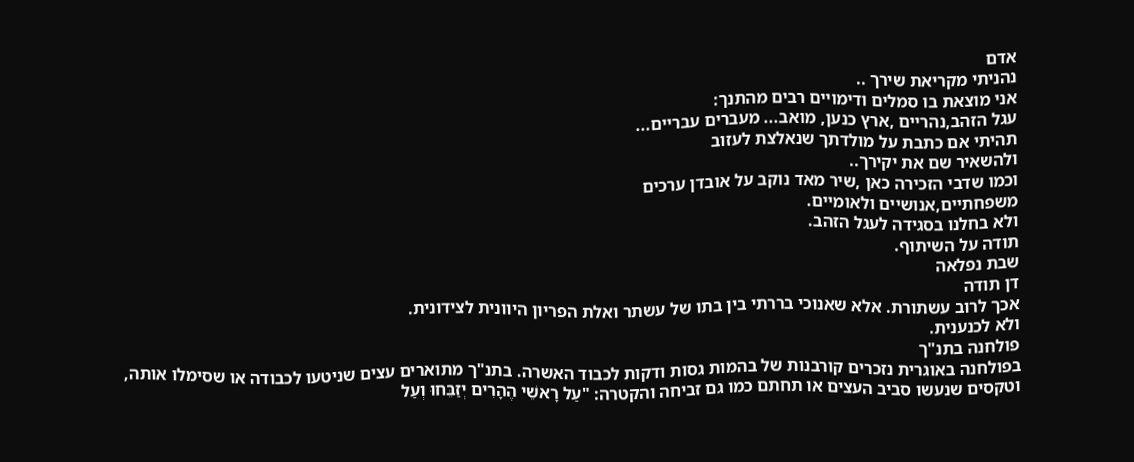אדם
נהניתי מקריאת שירך ..
אני מוצאת בו סמלים ודימויים רבים מהתנך:
עגל הזהב,נהריים ,ארץ כנען, מואב... מעברים עבריים...
תהיתי אם כתבת על מולדתך שנאלצת לעזוב
ולהשאיר שם את יקירך..
וכמו שדבי הזכירה כאן ,שיר מאד נוקב על אובדן ערכים
משפחתיים,אנושיים ולאומיים.
ולא בחלנו בסגידה לעגל הזהב.
תודה על השיתוף.
שבת נפלאה
דן תודה
אכך לרוב עשתורת. אלא שאנוכי בררתי בין בתו של עשתר ואלת הפריון היוונית לצידונית.
ולא לכנענית.
פולחנה בתנ"ך
בפולחנה באוגרית נזכרים קורבנות של בהמות גסות ודקות לכבוד האשרה. בתנ"ך מתוארים עצים שניטעו לכבודה או שסימלו אותה, וטקסים שנעשו סביב העצים או תחתם כמו גם זביחה והקטרה: "עַל רָאשֵׁי הֶהָרִים יְזַבֵּחוּ וְעַל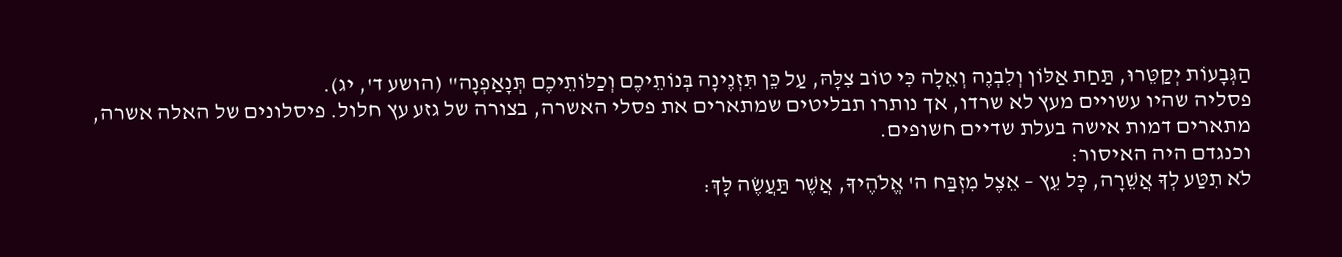הַגְּבָעוֹת יְקַטֵּרוּ, תַּחַת אַלּוֹן וְלִבְנֶה וְאֵלָה כִּי טוֹב צִלָּהּ, עַל כֵּן תִּזְנֶינָה בְּנוֹתֵיכֶם וְכַלּוֹתֵיכֶם תְּנָאַפְנָה" (הושע ד', יג).
פסליה שהיו עשויים מעץ לא שרדו, אך נותרו תבליטים שמתארים את פסלי האשרה, בצורה של גזע עץ חלול. פיסלונים של האלה אשרה, מתארים דמות אישה בעלת שדיים חשופים.
וכנגדם היה האיסור:
לֹא תִטַּע לְךָ אֲשֵׁרָה, כָּל עֵץ – אֵצֶל מִזְבַּח ה' אֱלֹהֶיךָ, אֲשֶׁר תַּעֲשֶׂה לָּךְ: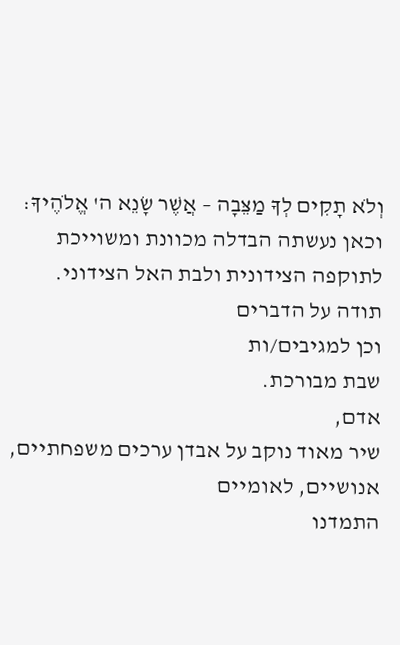וְלֹא תָקִים לְךָ מַצֵּבָה – אֲשֶׁר שָׂנֵא ה' אֱלֹהֶיךָ:
וכאן נעשתה הבדלה מכוונת ומשוייכת לתוקפה הצידונית ולבת האל הצידוני.
תודה על הדברים
וכן למגיבים/ות
שבת מבורכת.
אדם,
שיר מאוד נוקב על אבדן ערכים משפחתיים, אנושיים, לאומיים
התמדנו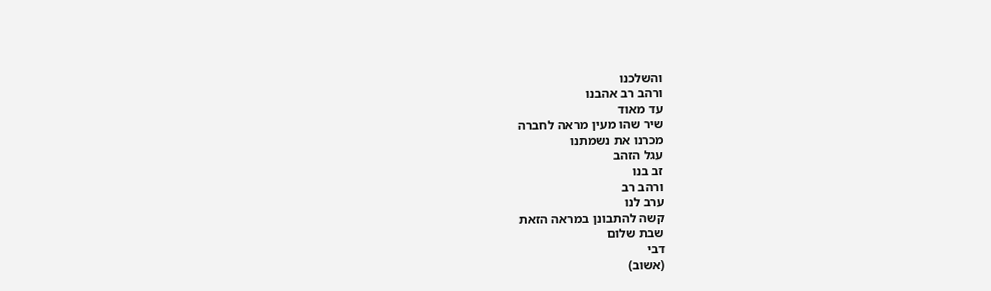והשלכנו
ורהב רב אהבנו
עד מאוד
שיר שהו מעין מראה לחברה
מכרנו את נשמתנו
עגל הזהב
זב בנו
ורהב רב
ערב לנו
קשה להתבונן במראה הזאת
שבת שלום
דבי
(אשוב)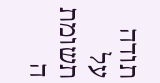תודה על תשומת ה